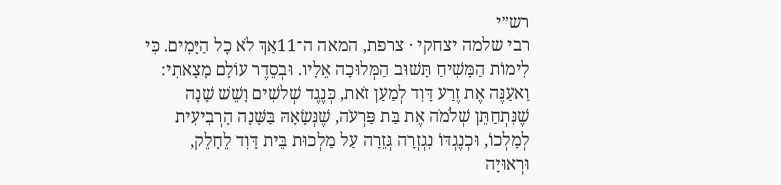רש״י
רבי שלמה יצחקי · צרפת, המאה ה־11אַךְ לֹא כׇל הַיָּמִים. כִּי לִימוֹת הַמָּשִׁיחַ תָּשׁוּב הַמְּלוּכָה אֵלָיו. וּבְסֵדֶר עוֹלָם מָצָאתִי: וַאעַנֶּה אֶת זֶרַע דָּוִד לְמַעַן זֹאת, כְּנֶגֶד שְׁלשִׁים וָשֵׁשׁ שָׁנָה שֶׁנִּתְחַתֵּן שְׁלֹמֹה אֶת בַּת פַּרְעֹה, שֶׁנְּשָׂאָהּ בַּשָּׁנָה הָרְבִיעִית לְמָלְכוֹ, וּכְנֶגְדּוֹ נִגְזְרָה גְּזֵרָה עַל מַלְכוּת בֵּית דָּוִד לֵחָלֵק, וּרְאוּיָה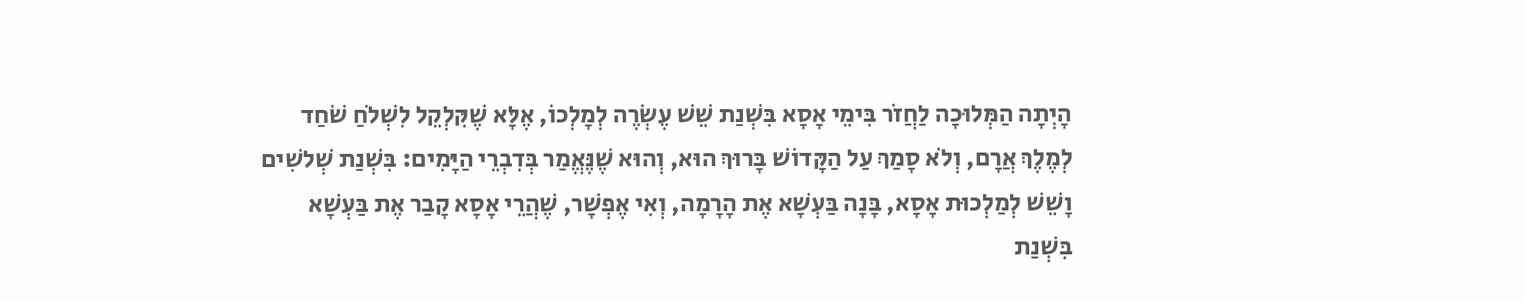הָיְתָה הַמְּלוּכָה לַחֲזֹר בִּימֵי אָסָא בִּשְׁנַת שֵׁשׁ עֶשְׂרֶה לְמָלְכוֹ, אֶלָּא שֶׁקִּלְקֵל לִשְׁלֹחַ שֹׁחַד לְמֶלֶךְ אֲרָם, וְלֹא סָמַךְ עַל הַקָּדוֹשׁ בָּרוּךְ הוּא, וְהוּא שֶׁנֶּאֱמַר בְּדִבְרֵי הַיָּמִים: בִּשְׁנַת שְׁלשִׁים וָשֵׁשׁ לְמַלְכוּת אָסָא, בָּנָה בַּעְשָׁא אֶת הָרָמָה, וְאִי אֶפְשָׁר, שֶׁהֲרֵי אָסָא קָבַר אֶת בַּעְשָׁא בִּשְׁנַת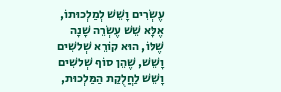עֶשְׂרִים וָשֵׁשׁ לְמַלְכוּתוֹ, אֶלָּא שֵׁשׁ עֶשְׂרֵה שָׁנָה שֶׁלּוֹ, הוּא קוֹרֵא שְׁלשִׁים וָשֵׁשׁ, שֶׁהֵן סוֹף שְׁלשִׁים וָשֵׁשׁ לַחֲלֻקַת הַמַּלְכוּת,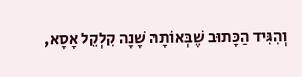וְהִגִּיד הַכָּתוּב שֶׁבְּאוֹתָהּ שָׁנָה קִלְקֵל אָסָא,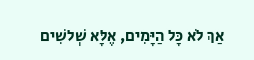אַךְ לֹא כָּל הַיָּמִים, אֶלָּא שְׁלשִׁים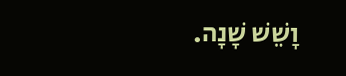וָשֵׁשׁ שָׁנָה.